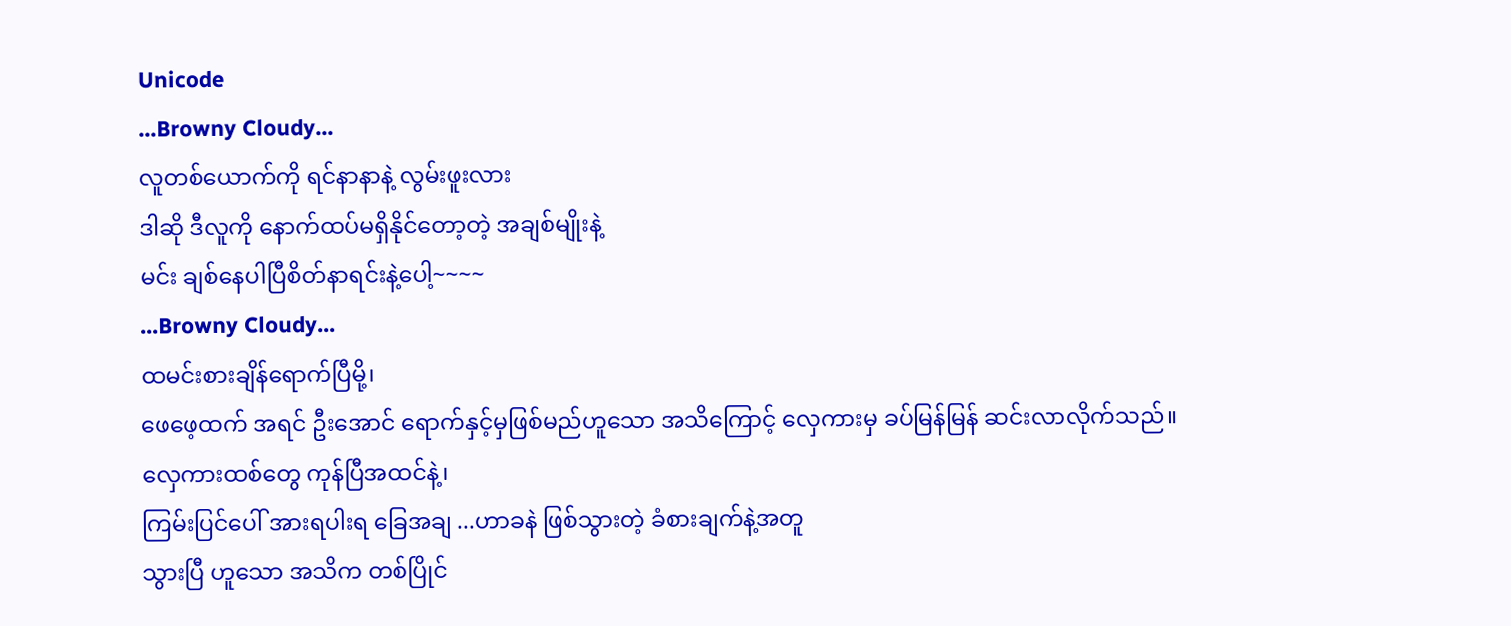Unicode
...Browny Cloudy...
လူတစ်ယောက်ကို ရင်နာနာနဲ့ လွမ်းဖူးလား
ဒါဆို ဒီလူကို နောက်ထပ်မရှိနိုင်တော့တဲ့ အချစ်မျိုးနဲ့
မင်း ချစ်နေပါပြီစိတ်နာရင်းနဲ့ပေါ့~~~~
...Browny Cloudy...
ထမင်းစားချိန်ရောက်ပြီမို့၊
ဖေဖေ့ထက် အရင် ဦးအောင် ရောက်နှင့်မှဖြစ်မည်ဟူသော အသိကြောင့် လှေကားမှ ခပ်မြန်မြန် ဆင်းလာလိုက်သည်။
လှေကားထစ်တွေ ကုန်ပြီအထင်နဲ့၊
ကြမ်းပြင်ပေါ် အားရပါးရ ခြေအချ ...ဟာခနဲ ဖြစ်သွားတဲ့ ခံစားချက်နဲ့အတူ
သွားပြီ ဟူသော အသိက တစ်ပြိုင်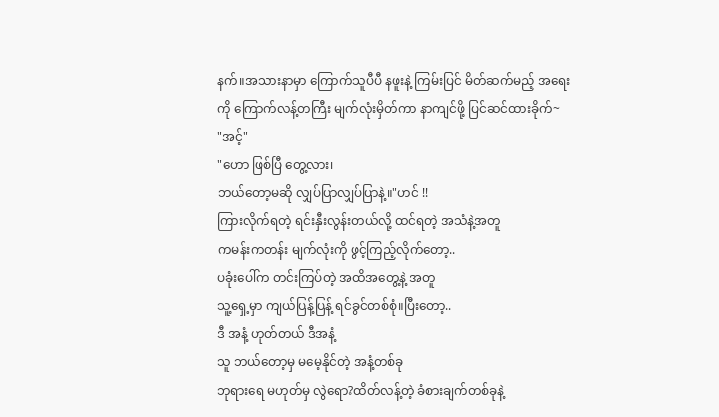နက်။အသားနာမှာ ကြောက်သူပီပီ နဖူးနဲ့ ကြမ်းပြင် မိတ်ဆက်မည့် အရေးကို ကြောက်လန့်တကြီး မျက်လုံးမှိတ်ကာ နာကျင်ဖို့ ပြင်ဆင်ထားခိုက်~
"အင့်"
"ဟော ဖြစ်ပြီ တွေ့လား၊
ဘယ်တော့မဆို လျှပ်ပြာလျှပ်ပြာနဲ့။"ဟင် !!
ကြားလိုက်ရတဲ့ ရင်းနှီးလွန်းတယ်လို့ ထင်ရတဲ့ အသံနဲ့အတူ
ကမန်းကတန်း မျက်လုံးကို ဖွင့်ကြည့်လိုက်တော့..
ပခုံးပေါ်က တင်းကြပ်တဲ့ အထိအတွေ့နဲ့ အတူ
သူ့ရှေ့မှာ ကျယ်ပြန့်ပြန့် ရင်ခွင်တစ်စုံ။ပြီးတော့..
ဒီ အနံ့ ဟုတ်တယ် ဒီအနံ့
သူ ဘယ်တော့မှ မမေ့နိုင်တဲ့ အနံ့တစ်ခု
ဘုရားရေ မဟုတ်မှ လွဲရော?ထိတ်လန့်တဲ့ ခံစားချက်တစ်ခုနဲ့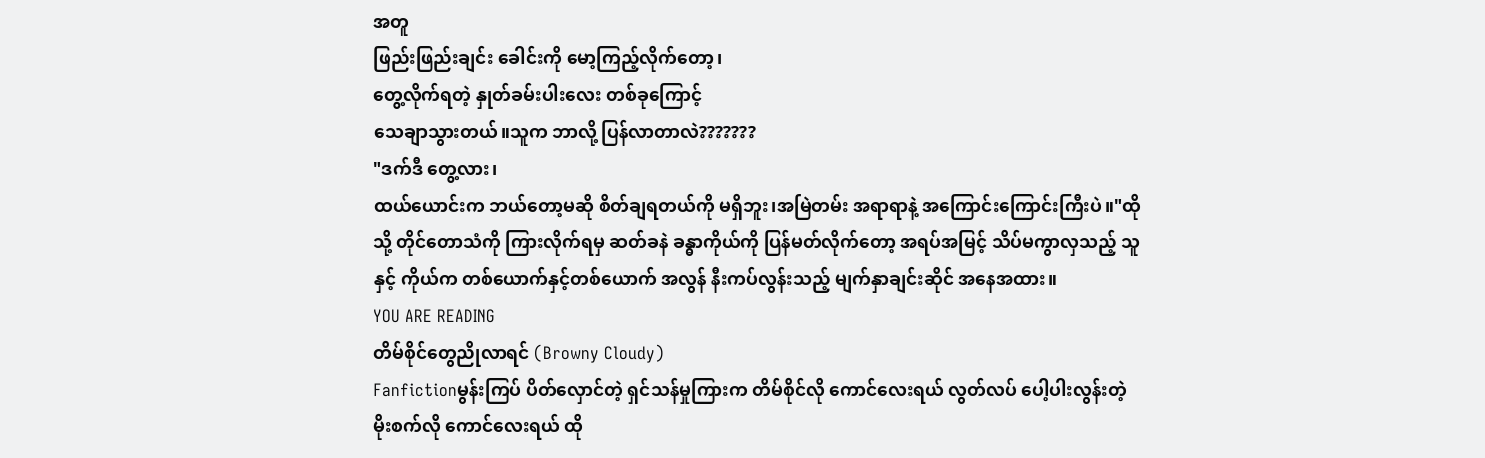အတူ
ဖြည်းဖြည်းချင်း ခေါင်းကို မော့ကြည့်လိုက်တော့၊
တွေ့လိုက်ရတဲ့ နှုတ်ခမ်းပါးလေး တစ်ခုကြောင့်
သေချာသွားတယ်။သူက ဘာလို့ ပြန်လာတာလဲ???????
"ဒက်ဒီ တွေ့လား၊
ထယ်ယောင်းက ဘယ်တော့မဆို စိတ်ချရတယ်ကို မရှိဘူး၊အမြဲတမ်း အရာရာနဲ့ အကြောင်းကြောင်းကြီးပဲ။"ထိုသို့ တိုင်တောသံကို ကြားလိုက်ရမှ ဆတ်ခနဲ ခန္ဓာကိုယ်ကို ပြန်မတ်လိုက်တော့ အရပ်အမြင့် သိပ်မကွာလှသည့် သူနှင့် ကိုယ်က တစ်ယောက်နှင့်တစ်ယောက် အလွန် နီးကပ်လွန်းသည့် မျက်နှာချင်းဆိုင် အနေအထား။
YOU ARE READING
တိမ်စိုင်တွေညိုလာရင် (Browny Cloudy)
Fanfictionမွန်းကြပ် ပိတ်လှောင်တဲ့ ရှင်သန်မှုကြားက တိမ်စိုင်လို ကောင်လေးရယ် လွတ်လပ် ပေါ့ပါးလွန်းတဲ့ မိုးစက်လို ကောင်လေးရယ် ထို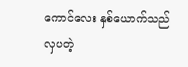ကောင်လေး နှစ်ယောက်သည် လှပတဲ့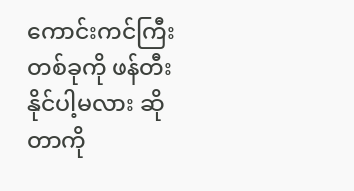ကောင်းကင်ကြီး တစ်ခုကို ဖန်တီးနိုင်ပါ့မလား ဆိုတာကို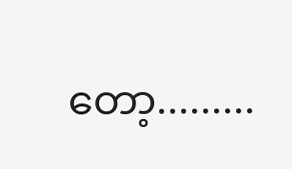တော့.........